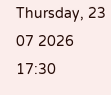Thursday, 23 07 2026
17:30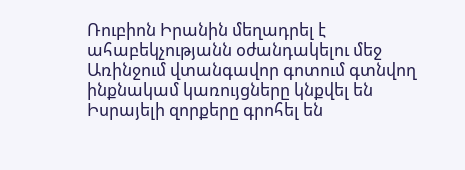Ռուբիոն Իրանին մեղադրել է ահաբեկչությանն օժանդակելու մեջ
Առինջում վտանգավոր գոտում գտնվող ինքնակամ կառույցները կնքվել են
Իսրայելի զորքերը գրոհել են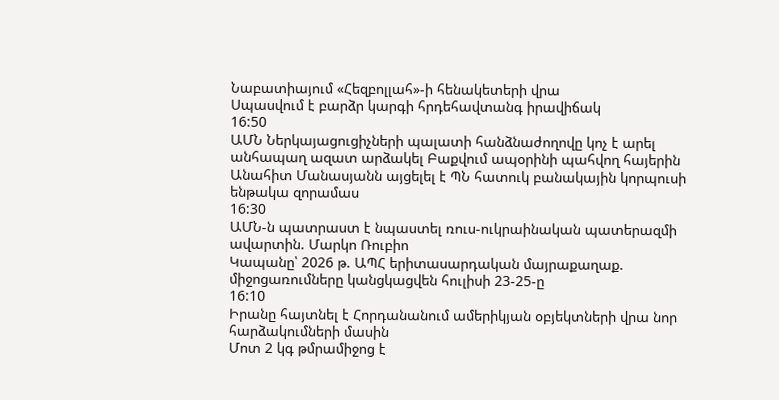Նաբատիայում «Հեզբոլլահ»-ի հենակետերի վրա
Սպասվում է բարձր կարգի հրդեհավտանգ իրավիճակ
16:50
ԱՄՆ Ներկայացուցիչների պալատի հանձնաժողովը կոչ է արել անհապաղ ազատ արձակել Բաքվում ապօրինի պահվող հայերին
Անահիտ Մանասյանն այցելել է ՊՆ հատուկ բանակային կորպուսի ենթակա զորամաս
16:30
ԱՄՆ-ն պատրաստ է նպաստել ռուս-ուկրաինական պատերազմի ավարտին. Մարկո Ռուբիո
Կապանը՝ 2026 թ. ԱՊՀ երիտասարդական մայրաքաղաք. միջոցառումները կանցկացվեն հուլիսի 23-25-ը
16:10
Իրանը հայտնել է Հորդանանում ամերիկյան օբյեկտների վրա նոր հարձակումների մասին
Մոտ 2 կգ թմրամիջոց է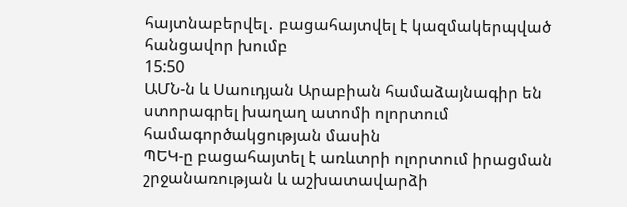հայտնաբերվել․ բացահայտվել է կազմակերպված հանցավոր խումբ
15:50
ԱՄՆ-ն և Սաուդյան Արաբիան համաձայնագիր են ստորագրել խաղաղ ատոմի ոլորտում համագործակցության մասին
ՊԵԿ-ը բացահայտել է առևտրի ոլորտում իրացման շրջանառության և աշխատավարձի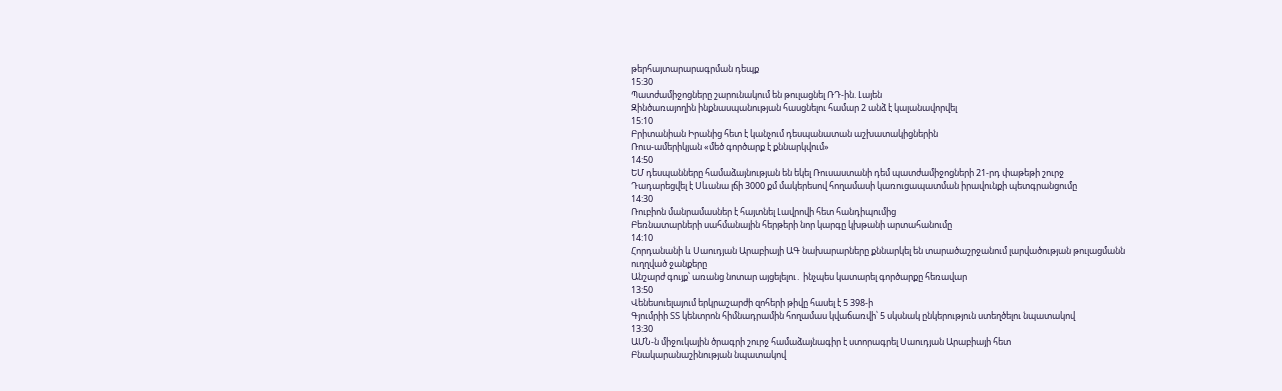թերհայտարարագրման դեպք
15:30
Պատժամիջոցները շարունակում են թուլացնել ՌԴ-ին. Լայեն
Զինծառայողին ինքնասպանության հասցնելու համար 2 անձ է կալանավորվել
15:10
Բրիտանիան Իրանից հետ է կանչում դեսպանատան աշխատակիցներին
Ռուս-ամերիկյան «մեծ գործարք է քննարկվում»
14:50
ԵՄ դեսպանները համաձայնության են եկել Ռուսաստանի դեմ պատժամիջոցների 21-րդ փաթեթի շուրջ
Դադարեցվել է Սևանա լճի 3000 քմ մակերեսով հողամասի կառուցապատման իրավունքի պետգրանցումը
14:30
Ռուբիոն մանրամասներ է հայտնել Լավրովի հետ հանդիպումից
Բեռնատարների սահմանային հերթերի նոր կարգը կխթանի արտահանումը
14:10
Հորդանանի և Սաուդյան Արաբիայի ԱԳ նախարարները քննարկել են տարածաշրջանում լարվածության թուլացմանն ուղղված ջանքերը
Անշարժ գույք՝ առանց նոտար այցելելու․ ինչպես կատարել գործարքը հեռավար
13:50
Վենեսուելայում երկրաշարժի զոհերի թիվը հասել է 5 398-ի
Գյումրիի ՏՏ կենտրոն հիմնադրամին հողամաս կվաճառվի՝ 5 սկսնակ ընկերություն ստեղծելու նպատակով
13:30
ԱՄՆ-ն միջուկային ծրագրի շուրջ համաձայնագիր է ստորագրել Սաուդյան Արաբիայի հետ
Բնակարանաշինության նպատակով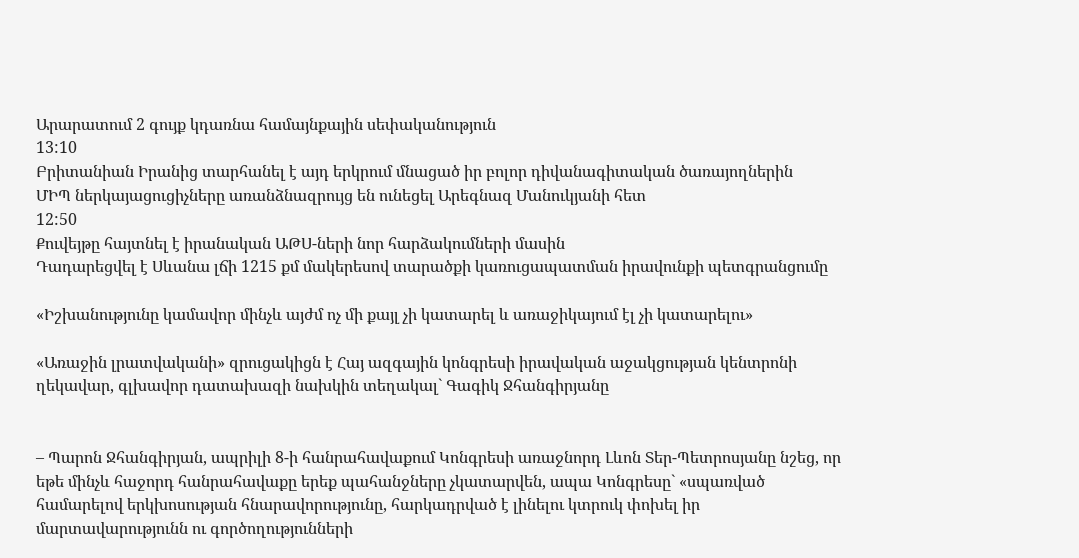Արարատում 2 գույք կդառնա համայնքային սեփականություն
13:10
Բրիտանիան Իրանից տարհանել է այդ երկրում մնացած իր բոլոր դիվանագիտական ծառայողներին
ՄԻՊ ներկայացուցիչները առանձնազրույց են ունեցել Արեգնազ Մանուկյանի հետ
12:50
Քուվեյթը հայտնել է իրանական ԱԹՍ-ների նոր հարձակումների մասին
Դադարեցվել է Սևանա լճի 1215 քմ մակերեսով տարածքի կառուցապատման իրավունքի պետգրանցումը

«Իշխանությունը կամավոր մինչև այժմ ոչ մի քայլ չի կատարել և առաջիկայում էլ չի կատարելու»

«Առաջին լրատվականի» զրուցակիցն է Հայ ազգային կոնգրեսի իրավական աջակցության կենտրոնի ղեկավար, գլխավոր դատախազի նախկին տեղակալ` Գագիկ Ջհանգիրյանը


– Պարոն Ջհանգիրյան, ապրիլի 8-ի հանրահավաքում Կոնգրեսի առաջնորդ Լևոն Տեր-Պետրոսյանը նշեց, որ եթե մինչև հաջորդ հանրահավաքը երեք պահանջները չկատարվեն, ապա Կոնգրեսը` «սպառված համարելով երկխոսության հնարավորությունը, հարկադրված է լինելու կտրուկ փոխել իր մարտավարությունն ու գործողությունների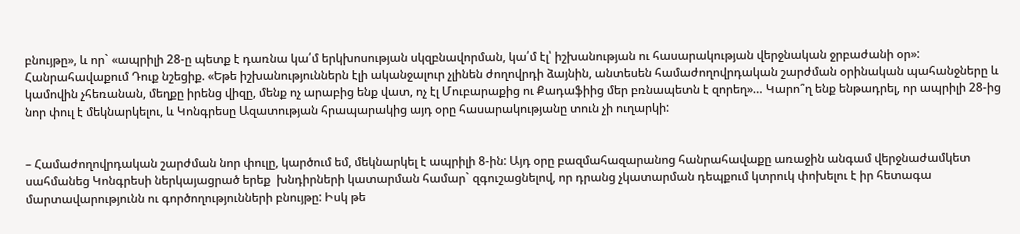բնույթը», և որ` «ապրիլի 28-ը պետք է դառնա կա՛մ երկխոսության սկզբնավորման, կա՛մ էլ՝ իշխանության ու հասարակության վերջնական ջրբաժանի օր»: Հանրահավաքում Դուք նշեցիք. «Եթե իշխանություններն էլի ականջալուր չլինեն ժողովրդի ձայնին, անտեսեն համաժողովրդական շարժման օրինական պահանջները և կամովին չհեռանան, մեղքը իրենց վիզը, մենք ոչ արաբից ենք վատ, ոչ էլ Մուբարաքից ու Քադաֆիից մեր բռնապետն է զորեղ»… Կարո՞ղ ենք ենթադրել, որ ապրիլի 28-ից նոր փուլ է մեկնարկելու, և Կոնգրեսը Ազատության հրապարակից այդ օրը հասարակությանը տուն չի ուղարկի:


– Համաժողովրդական շարժման նոր փուլը, կարծում եմ, մեկնարկել է ապրիլի 8-ին: Այդ օրը բազմահազարանոց հանրահավաքը առաջին անգամ վերջնաժամկետ սահմանեց Կոնգրեսի ներկայացրած երեք  խնդիրների կատարման համար` զգուշացնելով, որ դրանց չկատարման դեպքում կտրուկ փոխելու է իր հետագա մարտավարությունն ու գործողությունների բնույթը: Իսկ թե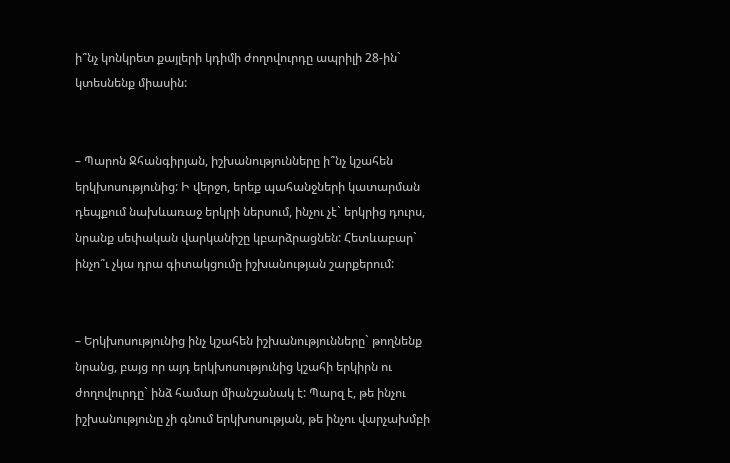ի՞նչ կոնկրետ քայլերի կդիմի ժողովուրդը ապրիլի 28-ին` կտեսնենք միասին:


– Պարոն Ջհանգիրյան, իշխանությունները ի՞նչ կշահեն երկխոսությունից: Ի վերջո, երեք պահանջների կատարման դեպքում նախևառաջ երկրի ներսում, ինչու չէ` երկրից դուրս, նրանք սեփական վարկանիշը կբարձրացնեն: Հետևաբար` ինչո՞ւ չկա դրա գիտակցումը իշխանության շարքերում:


– Երկխոսությունից ինչ կշահեն իշխանությունները` թողնենք նրանց, բայց որ այդ երկխոսությունից կշահի երկիրն ու ժողովուրդը` ինձ համար միանշանակ է: Պարզ է, թե ինչու իշխանությունը չի գնում երկխոսության, թե ինչու վարչախմբի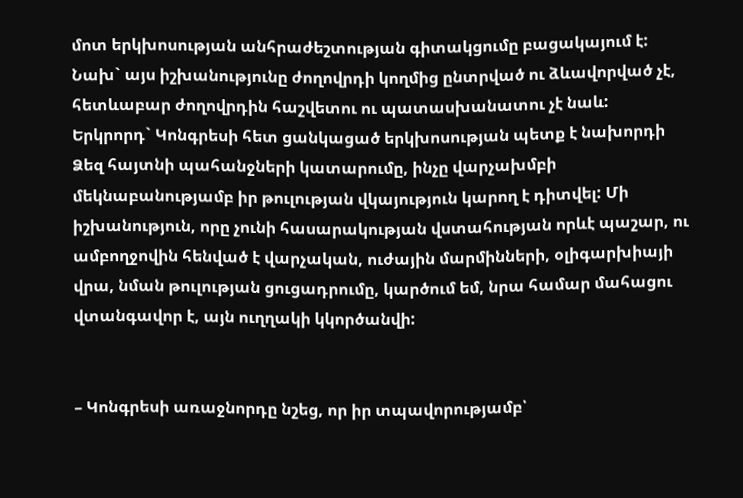մոտ երկխոսության անհրաժեշտության գիտակցումը բացակայում է: Նախ` այս իշխանությունը ժողովրդի կողմից ընտրված ու ձևավորված չէ, հետևաբար ժողովրդին հաշվետու ու պատասխանատու չէ նաև: Երկրորդ` Կոնգրեսի հետ ցանկացած երկխոսության պետք է նախորդի Ձեզ հայտնի պահանջների կատարումը, ինչը վարչախմբի մեկնաբանությամբ իր թուլության վկայություն կարող է դիտվել: Մի իշխանություն, որը չունի հասարակության վստահության որևէ պաշար, ու ամբողջովին հենված է վարչական, ուժային մարմինների, օլիգարխիայի վրա, նման թուլության ցուցադրումը, կարծում եմ, նրա համար մահացու վտանգավոր է, այն ուղղակի կկործանվի:


– Կոնգրեսի առաջնորդը նշեց, որ իր տպավորությամբ՝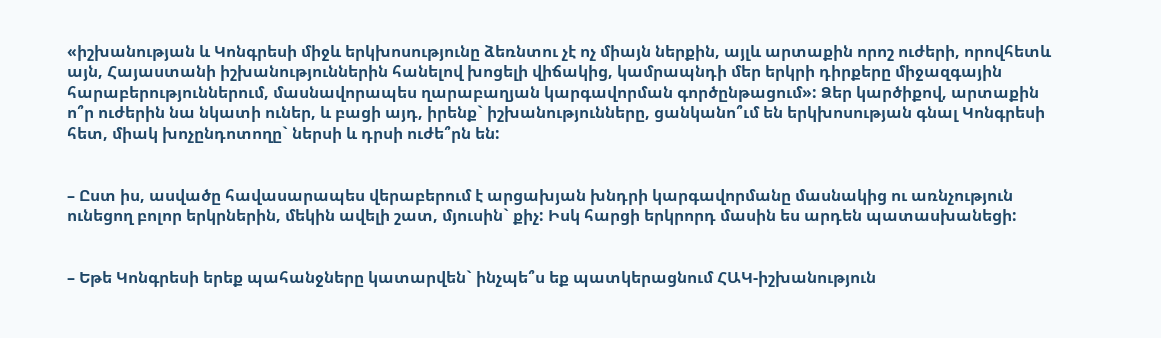«իշխանության և Կոնգրեսի միջև երկխոսությունը ձեռնտու չէ ոչ միայն ներքին, այլև արտաքին որոշ ուժերի, որովհետև այն, Հայաստանի իշխանություններին հանելով խոցելի վիճակից, կամրապնդի մեր երկրի դիրքերը միջազգային հարաբերություններում, մասնավորապես ղարաբաղյան կարգավորման գործընթացում»: Ձեր կարծիքով, արտաքին ո՞ր ուժերին նա նկատի ուներ, և բացի այդ, իրենք` իշխանությունները, ցանկանո՞ւմ են երկխոսության գնալ Կոնգրեսի հետ, միակ խոչընդոտողը` ներսի և դրսի ուժե՞րն են:


– Ըստ իս, ասվածը հավասարապես վերաբերում է արցախյան խնդրի կարգավորմանը մասնակից ու առնչություն ունեցող բոլոր երկրներին, մեկին ավելի շատ, մյուսին` քիչ: Իսկ հարցի երկրորդ մասին ես արդեն պատասխանեցի:


– Եթե Կոնգրեսի երեք պահանջները կատարվեն` ինչպե՞ս եք պատկերացնում ՀԱԿ-իշխանություն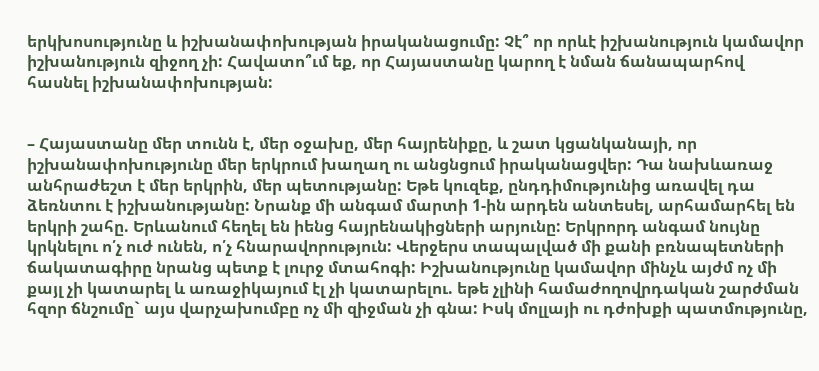երկխոսությունը և իշխանափոխության իրականացումը: Չէ՞ որ որևէ իշխանություն կամավոր իշխանություն զիջող չի: Հավատո՞ւմ եք, որ Հայաստանը կարող է նման ճանապարհով հասնել իշխանափոխության:


– Հայաստանը մեր տունն է, մեր օջախը, մեր հայրենիքը, և շատ կցանկանայի, որ իշխանափոխությունը մեր երկրում խաղաղ ու անցնցում իրականացվեր: Դա նախևառաջ անհրաժեշտ է մեր երկրին, մեր պետությանը: Եթե կուզեք, ընդդիմությունից առավել դա ձեռնտու է իշխանությանը: Նրանք մի անգամ մարտի 1-ին արդեն անտեսել, արհամարհել են երկրի շահը. Երևանում հեղել են իենց հայրենակիցների արյունը: Երկրորդ անգամ նույնը կրկնելու ո՛չ ուժ ունեն, ո՛չ հնարավորություն: Վերջերս տապալված մի քանի բռնապետների ճակատագիրը նրանց պետք է լուրջ մտահոգի: Իշխանությունը կամավոր մինչև այժմ ոչ մի քայլ չի կատարել և առաջիկայում էլ չի կատարելու. եթե չլինի համաժողովրդական շարժման հզոր ճնշումը` այս վարչախումբը ոչ մի զիջման չի գնա: Իսկ մոլլայի ու դժոխքի պատմությունը,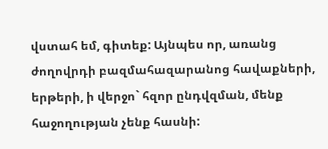վստահ եմ, գիտեք: Այնպես որ, առանց ժողովրդի բազմահազարանոց հավաքների, երթերի, ի վերջո` հզոր ընդվզման, մենք հաջողության չենք հասնի: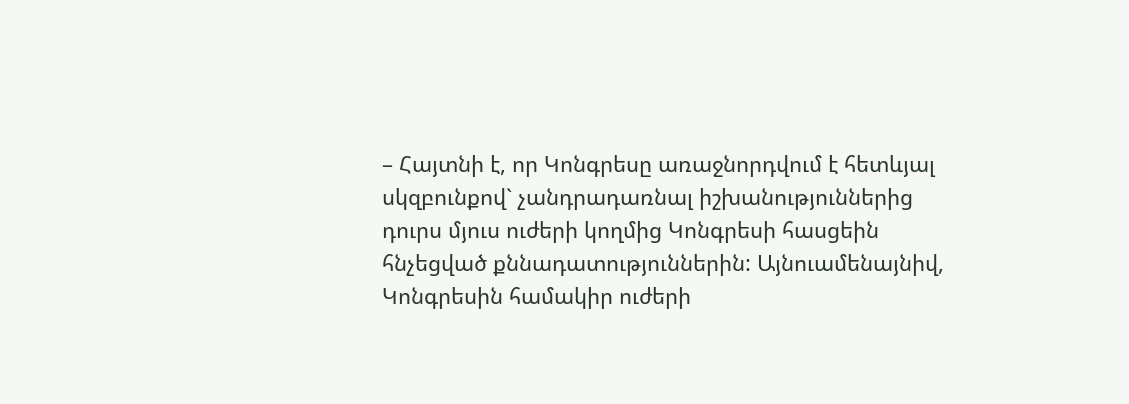– Հայտնի է, որ Կոնգրեսը առաջնորդվում է հետևյալ սկզբունքով` չանդրադառնալ իշխանություններից դուրս մյուս ուժերի կողմից Կոնգրեսի հասցեին հնչեցված քննադատություններին: Այնուամենայնիվ, Կոնգրեսին համակիր ուժերի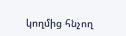կողմից հնչող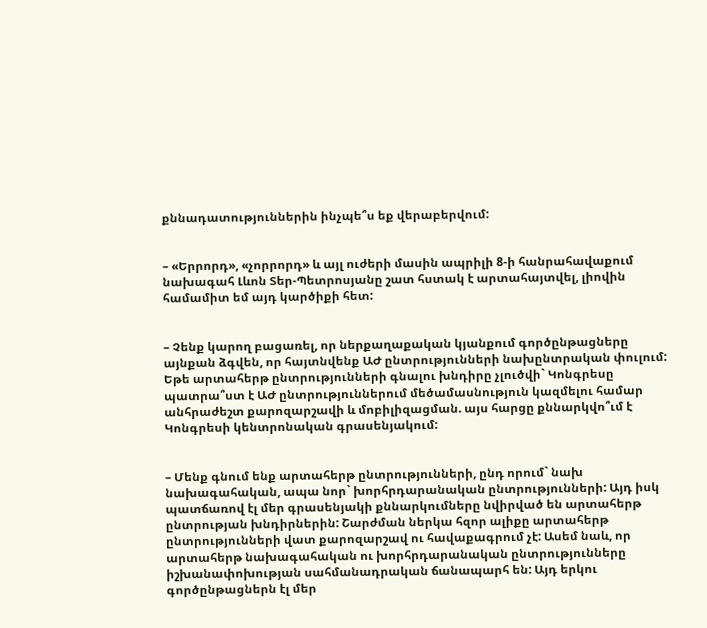քննադատություններին ինչպե՞ս եք վերաբերվում:


– «Երրորդ», «չորրորդ» և այլ ուժերի մասին ապրիլի 8-ի հանրահավաքում նախագահ Լևոն Տեր-Պետրոսյանը շատ հստակ է արտահայտվել, լիովին համամիտ եմ այդ կարծիքի հետ:


– Չենք կարող բացառել, որ ներքաղաքական կյանքում գործընթացները այնքան ձգվեն, որ հայտնվենք ԱԺ ընտրությունների նախընտրական փուլում: Եթե արտահերթ ընտրությունների գնալու խնդիրը չլուծվի` Կոնգրեսը պատրա՞ստ է ԱԺ ընտրություններում մեծամասնություն կազմելու համար անհրաժեշտ քարոզարշավի և մոբիլիզացման. այս հարցը քննարկվո՞ւմ է Կոնգրեսի կենտրոնական գրասենյակում:


– Մենք գնում ենք արտահերթ ընտրությունների, ընդ որում` նախ նախագահական, ապա նոր` խորհրդարանական ընտրությունների: Այդ իսկ պատճառով էլ մեր գրասենյակի քննարկումները նվիրված են արտահերթ ընտրության խնդիրներին: Շարժման ներկա հզոր ալիքը արտահերթ ընտրությունների վատ քարոզարշավ ու հավաքագրում չէ: Ասեմ նաև, որ արտահերթ նախագահական ու խորհրդարանական ընտրությունները իշխանափոխության սահմանադրական ճանապարհ են: Այդ երկու գործընթացներն էլ մեր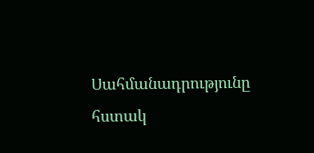Սահմանադրությունը հստակ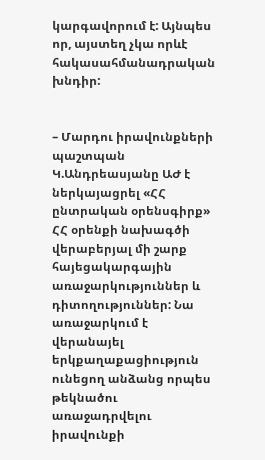կարգավորում է: Այնպես որ, այստեղ չկա որևէ հակասահմանադրական խնդիր:


– Մարդու իրավունքների պաշտպան Կ.Անդրեասյանը ԱԺ է ներկայացրել «ՀՀ ընտրական օրենսգիրք» ՀՀ օրենքի նախագծի վերաբերյալ մի շարք հայեցակարգային առաջարկություններ և դիտողություններ: Նա առաջարկում է վերանայել երկքաղաքացիություն ունեցող անձանց որպես թեկնածու առաջադրվելու իրավունքի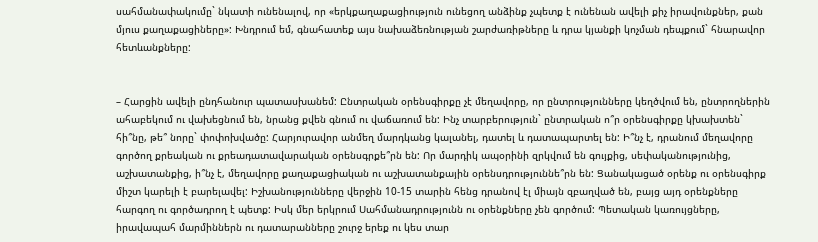սահմանափակումը` նկատի ունենալով, որ «երկքաղաքացիություն ունեցող անձինք չպետք է ունենան ավելի քիչ իրավունքներ, քան մյուս քաղաքացիները»: Խնդրում եմ, գնահատեք այս նախաձեռնության շարժառիթները և դրա կյանքի կոչման դեպքում` հնարավոր հետևանքները:


– Հարցին ավելի ընդհանուր պատասխանեմ: Ընտրական օրենսգիրքը չէ մեղավորը, որ ընտրությունները կեղծվում են, ընտրողներին ահաբեկում ու վախեցնում են, նրանց քվեն գնում ու վաճառում են: Ինչ տարբերություն` ընտրական ո՞ր օրենսգիրքը կխախտեն` հի՞նը, թե՞ նորը` փոփոխվածը: Հարյուրավոր անմեղ մարդկանց կալանել, դատել և դատապարտել են: Ի՞նչ է, դրանում մեղավորը գործող քրեական ու քրեադատավարական օրենսգրքե՞րն են: Որ մարդիկ ապօրինի զրկվում են գույքից, սեփականությունից, աշխատանքից, ի՞նչ է, մեղավորը քաղաքացիական ու աշխատանքային օրենսդրություննե՞րն են: Ցանակացած օրենք ու օրենսգիրք միշտ կարելի է բարելավել: Իշխանությունները վերջին 10-15 տարին հենց դրանով էլ միայն զբաղված են, բայց այդ օրենքները հարգող ու գործադրող է պետք: Իսկ մեր երկրում Սահմանադրությունն ու օրենքները չեն գործում: Պետական կառույցները, իրավապահ մարմիններն ու դատարանները շուրջ երեք ու կես տար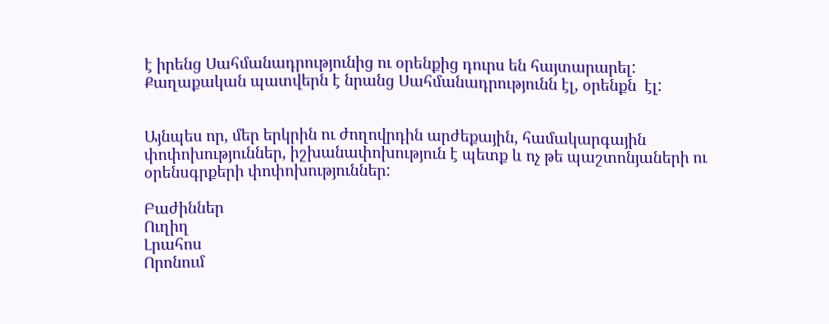է իրենց Սահմանադրությունից ու օրենքից դուրս են հայտարարել: Քաղաքական պատվերն է նրանց Սահմանադրությունն էլ, օրենքն  էլ:


Այնպես որ, մեր երկրին ու ժողովրդին արժեքային, համակարգային փոփոխություններ, իշխանափոխություն է պետք և ոչ թե պաշտոնյաների ու օրենսգրքերի փոփոխություններ:

Բաժիններ
Ուղիղ
Լրահոս
Որոնում